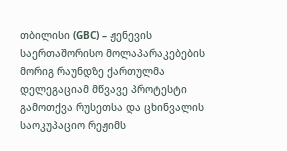თბილისი (GBC) – ჟენევის საერთაშორისო მოლაპარაკებების მორიგ რაუნდზე ქართულმა დელეგაციამ მწვავე პროტესტი გამოთქვა რუსეთსა და ცხინვალის საოკუპაციო რეჟიმს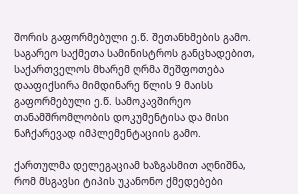შორის გაფორმებული ე.წ. შეთანხმების გამო. საგარეო საქმეთა სამინისტროს განცხადებით, საქართველოს მხარემ ღრმა შეშფოთება დააფიქსირა მიმდინარე წლის 9 მაისს გაფორმებული ე.წ. სამოკავშირეო თანამშრომლობის დოკუმენტისა და მისი ნაჩქარევად იმპლემენტაციის გამო.

ქართულმა დელეგაციამ ხაზგასმით აღნიშნა, რომ მსგავსი ტიპის უკანონო ქმედებები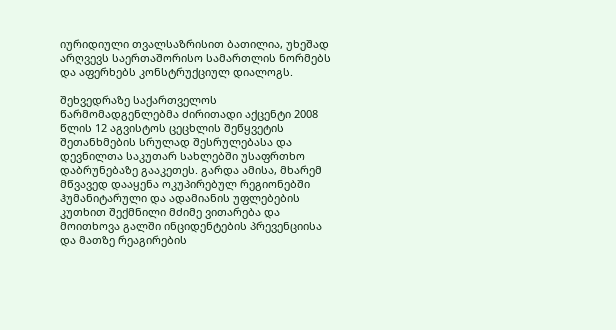იურიდიული თვალსაზრისით ბათილია, უხეშად არღვევს საერთაშორისო სამართლის ნორმებს და აფერხებს კონსტრუქციულ დიალოგს.

შეხვედრაზე საქართველოს წარმომადგენლებმა ძირითადი აქცენტი 2008 წლის 12 აგვისტოს ცეცხლის შეწყვეტის შეთანხმების სრულად შესრულებასა და დევნილთა საკუთარ სახლებში უსაფრთხო დაბრუნებაზე გააკეთეს. გარდა ამისა, მხარემ მწვავედ დააყენა ოკუპირებულ რეგიონებში ჰუმანიტარული და ადამიანის უფლებების კუთხით შექმნილი მძიმე ვითარება და მოითხოვა გალში ინციდენტების პრევენციისა და მათზე რეაგირების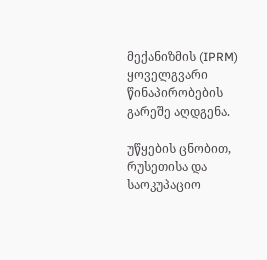მექანიზმის (IPRM) ყოველგვარი წინაპირობების გარეშე აღდგენა.

უწყების ცნობით, რუსეთისა და საოკუპაციო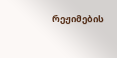რეჟიმების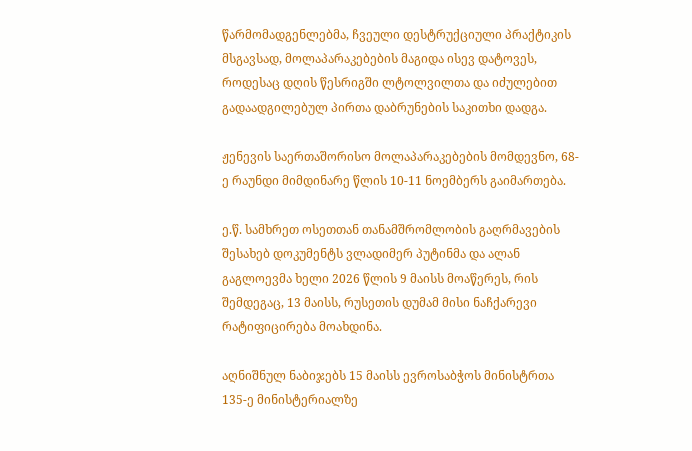წარმომადგენლებმა, ჩვეული დესტრუქციული პრაქტიკის მსგავსად, მოლაპარაკებების მაგიდა ისევ დატოვეს, როდესაც დღის წესრიგში ლტოლვილთა და იძულებით გადაადგილებულ პირთა დაბრუნების საკითხი დადგა.

ჟენევის საერთაშორისო მოლაპარაკებების მომდევნო, 68-ე რაუნდი მიმდინარე წლის 10-11 ნოემბერს გაიმართება.

ე.წ. სამხრეთ ოსეთთან თანამშრომლობის გაღრმავების შესახებ დოკუმენტს ვლადიმერ პუტინმა და ალან გაგლოევმა ხელი 2026 წლის 9 მაისს მოაწერეს, რის შემდეგაც, 13 მაისს, რუსეთის დუმამ მისი ნაჩქარევი რატიფიცირება მოახდინა.

აღნიშნულ ნაბიჯებს 15 მაისს ევროსაბჭოს მინისტრთა 135-ე მინისტერიალზე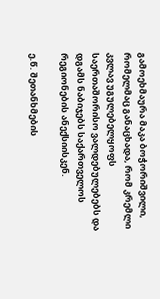გამოეხმაურა მაკა ბოჭორიშვილი, რომელმაც განაცხადა, რომ კრემლი კვლავ უგულებელყოფს საერთაშორისო ვალდებულებებს და დგამს ნაბიჯებს საქართველოს რეგიონების ანექსიისკენ.

ე.წ. შეთანხმების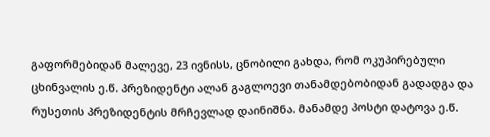გაფორმებიდან მალევე, 23 ივნისს, ცნობილი გახდა, რომ ოკუპირებული ცხინვალის ე.წ. პრეზიდენტი ალან გაგლოევი თანამდებობიდან გადადგა და რუსეთის პრეზიდენტის მრჩევლად დაინიშნა. მანამდე პოსტი დატოვა ე.წ.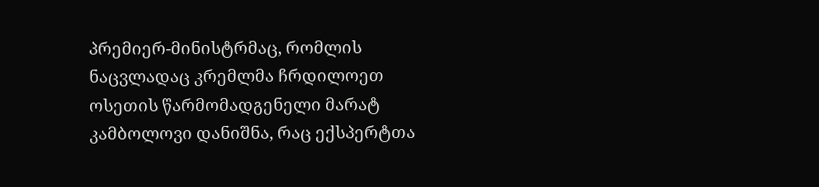პრემიერ-მინისტრმაც, რომლის ნაცვლადაც კრემლმა ჩრდილოეთ ოსეთის წარმომადგენელი მარატ კამბოლოვი დანიშნა, რაც ექსპერტთა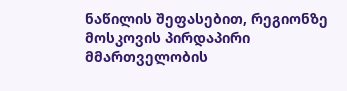ნაწილის შეფასებით, რეგიონზე მოსკოვის პირდაპირი მმართველობის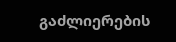გაძლიერების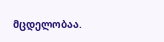მცდელობაა.